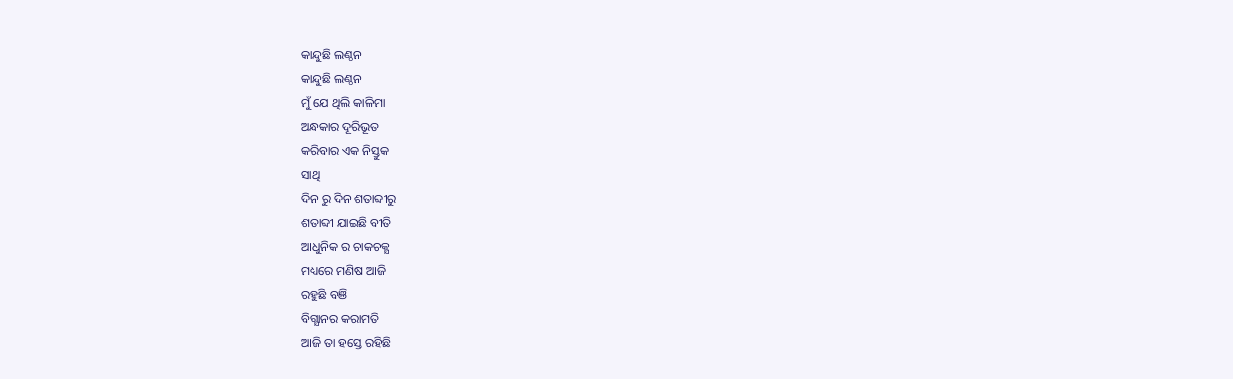କାନ୍ଦୁଛି ଲଣ୍ଠନ
କାନ୍ଦୁଛି ଲଣ୍ଠନ
ମୁଁ ଯେ ଥିଲି କାଳିମା
ଅନ୍ଧକାର ଦୂରିଭୂତ
କରିବାର ଏକ ନିସ୍ତୁକ
ସାଥି
ଦିନ ରୁ ଦିନ ଶତାବ୍ଦୀରୁ
ଶତାବ୍ଦୀ ଯାଇଛି ବୀତି
ଆଧୁନିକ ର ଚାକଚକ୍ଯ
ମଧ୍ୟରେ ମଣିଷ ଆଜି
ରହୁଛି ବଞି
ବିଗ୍ଯାନର କରାମତି
ଆଜି ତା ହସ୍ତେ ରହିଛି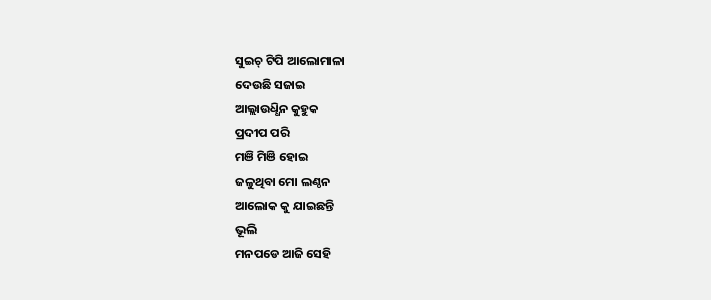ସୁଇଚ୍ ଟିପି ଆଲୋମାଳା
ଦେଉଛି ସଜାଇ
ଆଲ୍ଲାଉଧ୍ଧିନ କୁହୁକ
ପ୍ରଦୀପ ପରି
ମଞି ମିଞି ହୋଇ
ଜଳୁଥିବା ମୋ ଲଣ୍ଠନ
ଆଲୋକ କୁ ଯାଇଛନ୍ତି
ଭୂଲି
ମନପଡେ ଆଜି ସେହି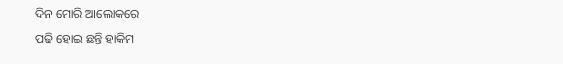ଦିନ ମୋରି ଆଲୋକରେ
ପଢି ହୋଇ ଛନ୍ତି ହାକିମ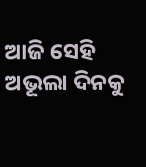ଆଜି ସେହି ଅଭୂଲା ଦିନକୁ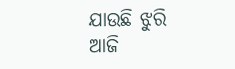ଯାଉଛି ଝୁରି
ଆଜି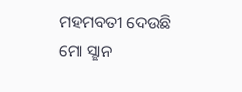ମହମବତୀ ଦେଉଛି
ମୋ ସ୍ଛାନ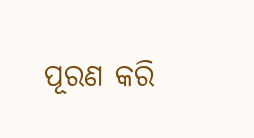ପୂରଣ କରି